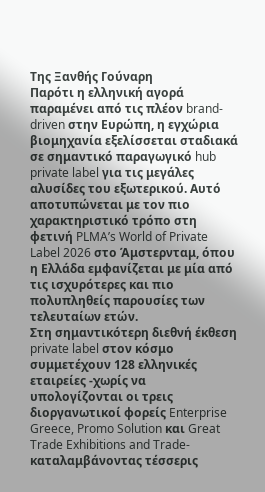Της Ξανθής Γούναρη
Παρότι η ελληνική αγορά παραμένει από τις πλέον brand-driven στην Ευρώπη, η εγχώρια βιομηχανία εξελίσσεται σταδιακά σε σημαντικό παραγωγικό hub private label για τις μεγάλες αλυσίδες του εξωτερικού. Αυτό αποτυπώνεται με τον πιο χαρακτηριστικό τρόπο στη φετινή PLMA’s World of Private Label 2026 στο Άμστερνταμ, όπου η Ελλάδα εμφανίζεται με μία από τις ισχυρότερες και πιο πολυπληθείς παρουσίες των τελευταίων ετών.
Στη σημαντικότερη διεθνή έκθεση private label στον κόσμο συμμετέχουν 128 ελληνικές εταιρείες -χωρίς να υπολογίζονται οι τρεις διοργανωτικοί φορείς Enterprise Greece, Promo Solution και Great Trade Exhibitions and Trade- καταλαμβάνοντας τέσσερις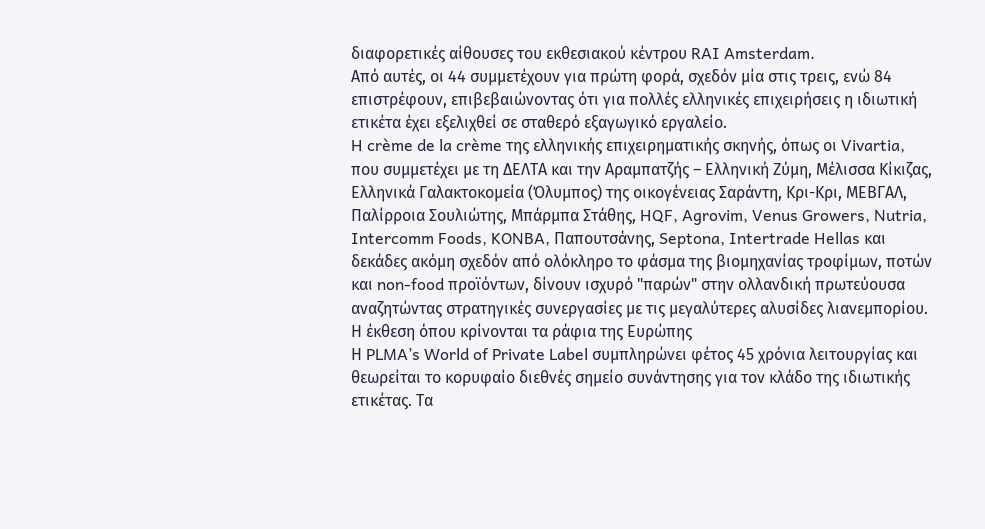διαφορετικές αίθουσες του εκθεσιακού κέντρου RAI Amsterdam.
Από αυτές, οι 44 συμμετέχουν για πρώτη φορά, σχεδόν μία στις τρεις, ενώ 84 επιστρέφουν, επιβεβαιώνοντας ότι για πολλές ελληνικές επιχειρήσεις η ιδιωτική ετικέτα έχει εξελιχθεί σε σταθερό εξαγωγικό εργαλείο.
H crème de la crème της ελληνικής επιχειρηματικής σκηνής, όπως οι Vivartia, που συμμετέχει με τη ΔΕΛΤΑ και την Αραμπατζής – Ελληνική Ζύμη, Μέλισσα Κίκιζας, Ελληνικά Γαλακτοκομεία (Όλυμπος) της οικογένειας Σαράντη, Κρι-Κρι, ΜΕΒΓΑΛ, Παλίρροια Σουλιώτης, Μπάρμπα Στάθης, HQF, Agrovim, Venus Growers, Nutria, Intercomm Foods, KONBA, Παπουτσάνης, Septona, Intertrade Hellas και δεκάδες ακόμη σχεδόν από ολόκληρο το φάσμα της βιομηχανίας τροφίμων, ποτών και non-food προϊόντων, δίνουν ισχυρό "παρών" στην ολλανδική πρωτεύουσα αναζητώντας στρατηγικές συνεργασίες με τις μεγαλύτερες αλυσίδες λιανεμπορίου.
Η έκθεση όπου κρίνονται τα ράφια της Ευρώπης
Η PLMA’s World of Private Label συμπληρώνει φέτος 45 χρόνια λειτουργίας και θεωρείται το κορυφαίο διεθνές σημείο συνάντησης για τον κλάδο της ιδιωτικής ετικέτας. Τα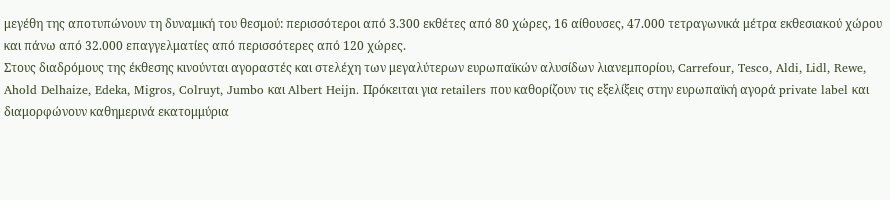μεγέθη της αποτυπώνουν τη δυναμική του θεσμού: περισσότεροι από 3.300 εκθέτες από 80 χώρες, 16 αίθουσες, 47.000 τετραγωνικά μέτρα εκθεσιακού χώρου και πάνω από 32.000 επαγγελματίες από περισσότερες από 120 χώρες.
Στους διαδρόμους της έκθεσης κινούνται αγοραστές και στελέχη των μεγαλύτερων ευρωπαϊκών αλυσίδων λιανεμπορίου, Carrefour, Tesco, Aldi, Lidl, Rewe, Ahold Delhaize, Edeka, Migros, Colruyt, Jumbo και Albert Heijn. Πρόκειται για retailers που καθορίζουν τις εξελίξεις στην ευρωπαϊκή αγορά private label και διαμορφώνουν καθημερινά εκατομμύρια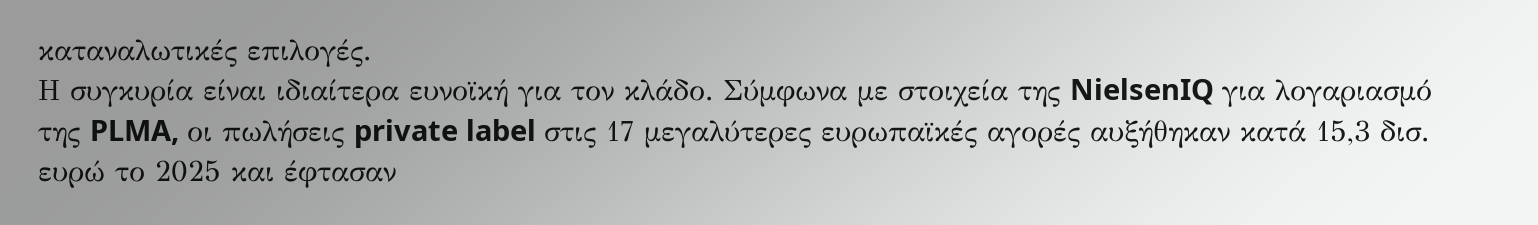καταναλωτικές επιλογές.
Η συγκυρία είναι ιδιαίτερα ευνοϊκή για τον κλάδο. Σύμφωνα με στοιχεία της NielsenIQ για λογαριασμό της PLMA, οι πωλήσεις private label στις 17 μεγαλύτερες ευρωπαϊκές αγορές αυξήθηκαν κατά 15,3 δισ. ευρώ το 2025 και έφτασαν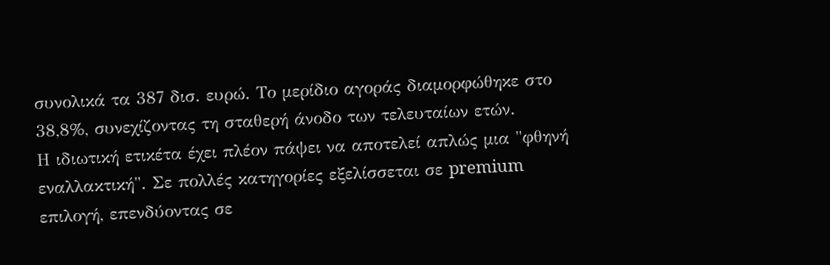συνολικά τα 387 δισ. ευρώ. Το μερίδιο αγοράς διαμορφώθηκε στο 38,8%, συνεχίζοντας τη σταθερή άνοδο των τελευταίων ετών.
Η ιδιωτική ετικέτα έχει πλέον πάψει να αποτελεί απλώς μια "φθηνή εναλλακτική". Σε πολλές κατηγορίες εξελίσσεται σε premium επιλογή, επενδύοντας σε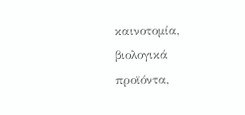καινοτομία, βιολογικά προϊόντα,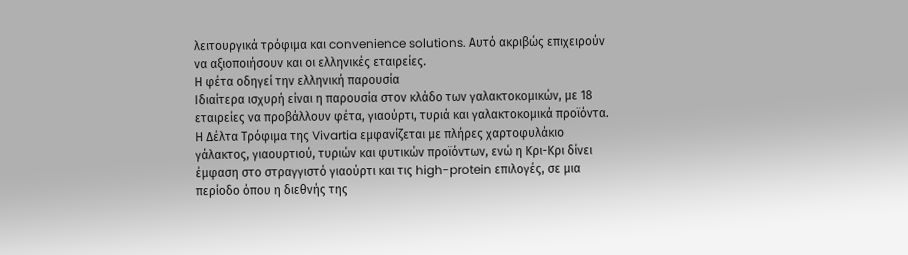λειτουργικά τρόφιμα και convenience solutions. Αυτό ακριβώς επιχειρούν να αξιοποιήσουν και οι ελληνικές εταιρείες.
Η φέτα οδηγεί την ελληνική παρουσία
Ιδιαίτερα ισχυρή είναι η παρουσία στον κλάδο των γαλακτοκομικών, με 18 εταιρείες να προβάλλουν φέτα, γιαούρτι, τυριά και γαλακτοκομικά προϊόντα.
Η Δέλτα Τρόφιμα της Vivartia εμφανίζεται με πλήρες χαρτοφυλάκιο γάλακτος, γιαουρτιού, τυριών και φυτικών προϊόντων, ενώ η Κρι-Κρι δίνει έμφαση στο στραγγιστό γιαούρτι και τις high-protein επιλογές, σε μια περίοδο όπου η διεθνής της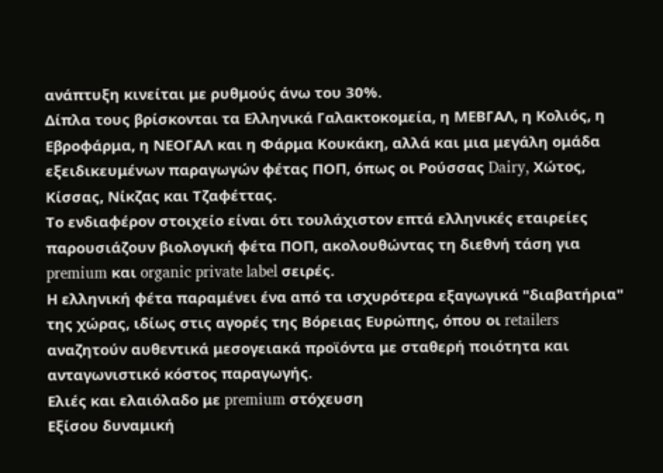ανάπτυξη κινείται με ρυθμούς άνω του 30%.
Δίπλα τους βρίσκονται τα Ελληνικά Γαλακτοκομεία, η ΜΕΒΓΑΛ, η Κολιός, η Εβροφάρμα, η ΝΕΟΓΑΛ και η Φάρμα Κουκάκη, αλλά και μια μεγάλη ομάδα εξειδικευμένων παραγωγών φέτας ΠΟΠ, όπως οι Ρούσσας Dairy, Χώτος, Κίσσας, Νίκζας και Τζαφέττας.
Το ενδιαφέρον στοιχείο είναι ότι τουλάχιστον επτά ελληνικές εταιρείες παρουσιάζουν βιολογική φέτα ΠΟΠ, ακολουθώντας τη διεθνή τάση για premium και organic private label σειρές.
Η ελληνική φέτα παραμένει ένα από τα ισχυρότερα εξαγωγικά "διαβατήρια" της χώρας, ιδίως στις αγορές της Βόρειας Ευρώπης, όπου οι retailers αναζητούν αυθεντικά μεσογειακά προϊόντα με σταθερή ποιότητα και ανταγωνιστικό κόστος παραγωγής.
Ελιές και ελαιόλαδο με premium στόχευση
Εξίσου δυναμική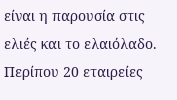είναι η παρουσία στις ελιές και το ελαιόλαδο. Περίπου 20 εταιρείες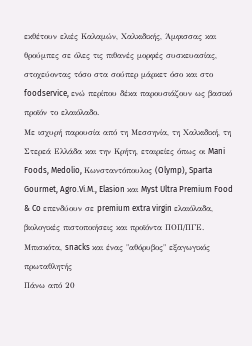εκθέτουν ελιές Καλαμών, Χαλκιδικής, Άμφισσας και θρούμπες σε όλες τις πιθανές μορφές συσκευασίας, στοχεύοντας τόσο στα σούπερ μάρκετ όσο και στο foodservice, ενώ περίπου δέκα παρουσιάζουν ως βασικό προϊόν το ελαιόλαδο.
Με ισχυρή παρουσία από τη Μεσσηνία, τη Χαλκιδική, τη Στερεά Ελλάδα και την Κρήτη, εταιρείες όπως οι Mani Foods, Medolio, Κωνσταντόπουλος (Olymp), Sparta Gourmet, Agro.Vi.M., Elasion και Myst Ultra Premium Food & Co επενδύουν σε premium extra virgin ελαιόλαδα, βιολογικές πιστοποιήσεις και προϊόντα ΠΟΠ/ΠΓΕ.
Μπισκότα, snacks και ένας "αθόρυβος" εξαγωγικός πρωταθλητής
Πάνω από 20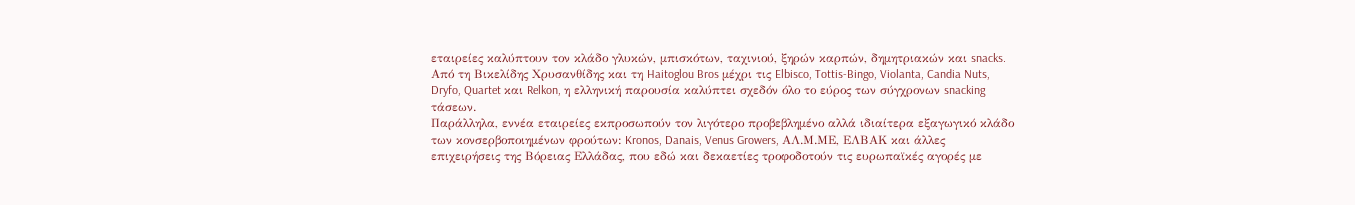εταιρείες καλύπτουν τον κλάδο γλυκών, μπισκότων, ταχινιού, ξηρών καρπών, δημητριακών και snacks. Από τη Βικελίδης Χρυσανθίδης και τη Haitoglou Bros μέχρι τις Elbisco, Tottis-Bingo, Violanta, Candia Nuts, Dryfo, Quartet και Relkon, η ελληνική παρουσία καλύπτει σχεδόν όλο το εύρος των σύγχρονων snacking τάσεων.
Παράλληλα, εννέα εταιρείες εκπροσωπούν τον λιγότερο προβεβλημένο αλλά ιδιαίτερα εξαγωγικό κλάδο των κονσερβοποιημένων φρούτων: Kronos, Danais, Venus Growers, ΑΛ.Μ.ΜΕ, ΕΛΒΑΚ και άλλες επιχειρήσεις της Βόρειας Ελλάδας, που εδώ και δεκαετίες τροφοδοτούν τις ευρωπαϊκές αγορές με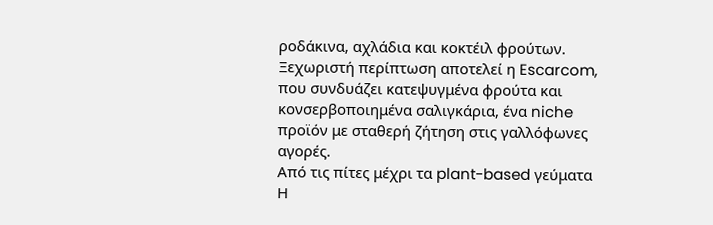ροδάκινα, αχλάδια και κοκτέιλ φρούτων.
Ξεχωριστή περίπτωση αποτελεί η Escarcom, που συνδυάζει κατεψυγμένα φρούτα και κονσερβοποιημένα σαλιγκάρια, ένα niche προϊόν με σταθερή ζήτηση στις γαλλόφωνες αγορές.
Από τις πίτες μέχρι τα plant-based γεύματα
Η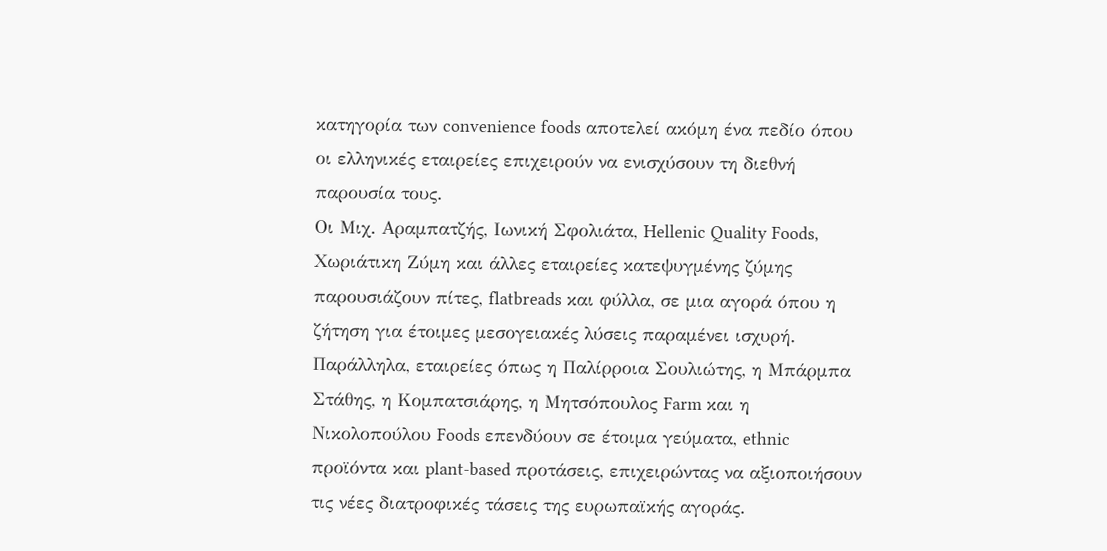κατηγορία των convenience foods αποτελεί ακόμη ένα πεδίο όπου οι ελληνικές εταιρείες επιχειρούν να ενισχύσουν τη διεθνή παρουσία τους.
Οι Μιχ. Αραμπατζής, Ιωνική Σφολιάτα, Hellenic Quality Foods, Χωριάτικη Ζύμη και άλλες εταιρείες κατεψυγμένης ζύμης παρουσιάζουν πίτες, flatbreads και φύλλα, σε μια αγορά όπου η ζήτηση για έτοιμες μεσογειακές λύσεις παραμένει ισχυρή.
Παράλληλα, εταιρείες όπως η Παλίρροια Σουλιώτης, η Μπάρμπα Στάθης, η Κομπατσιάρης, η Μητσόπουλος Farm και η Νικολοπούλου Foods επενδύουν σε έτοιμα γεύματα, ethnic προϊόντα και plant-based προτάσεις, επιχειρώντας να αξιοποιήσουν τις νέες διατροφικές τάσεις της ευρωπαϊκής αγοράς.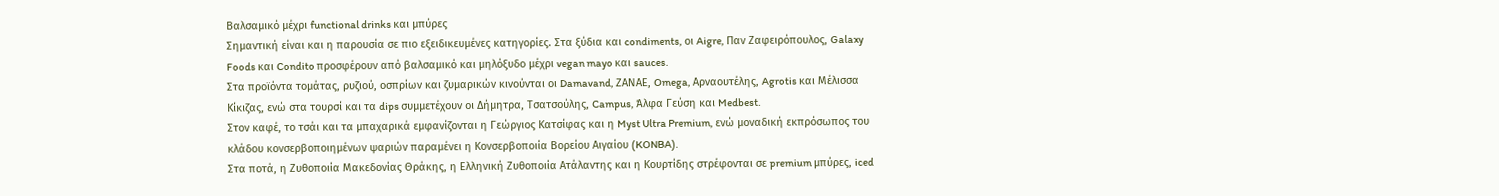Βαλσαμικό μέχρι functional drinks και μπύρες
Σημαντική είναι και η παρουσία σε πιο εξειδικευμένες κατηγορίες. Στα ξύδια και condiments, οι Aigre, Παν Ζαφειρόπουλος, Galaxy Foods και Condito προσφέρουν από βαλσαμικό και μηλόξυδο μέχρι vegan mayo και sauces.
Στα προϊόντα τομάτας, ρυζιού, οσπρίων και ζυμαρικών κινούνται οι Damavand, ΖΑΝΑΕ, Omega, Αρναουτέλης, Agrotis και Μέλισσα Κίκιζας, ενώ στα τουρσί και τα dips συμμετέχουν οι Δήμητρα, Τσατσούλης, Campus, Άλφα Γεύση και Medbest.
Στον καφέ, το τσάι και τα μπαχαρικά εμφανίζονται η Γεώργιος Κατσίφας και η Myst Ultra Premium, ενώ μοναδική εκπρόσωπος του κλάδου κονσερβοποιημένων ψαριών παραμένει η Κονσερβοποιία Βορείου Αιγαίου (KONBA).
Στα ποτά, η Ζυθοποιία Μακεδονίας Θράκης, η Ελληνική Ζυθοποιία Ατάλαντης και η Κουρτίδης στρέφονται σε premium μπύρες, iced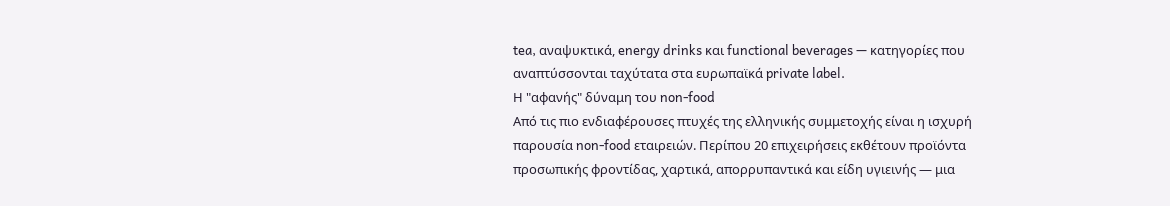tea, αναψυκτικά, energy drinks και functional beverages — κατηγορίες που αναπτύσσονται ταχύτατα στα ευρωπαϊκά private label.
Η "αφανής" δύναμη του non-food
Από τις πιο ενδιαφέρουσες πτυχές της ελληνικής συμμετοχής είναι η ισχυρή παρουσία non-food εταιρειών. Περίπου 20 επιχειρήσεις εκθέτουν προϊόντα προσωπικής φροντίδας, χαρτικά, απορρυπαντικά και είδη υγιεινής — μια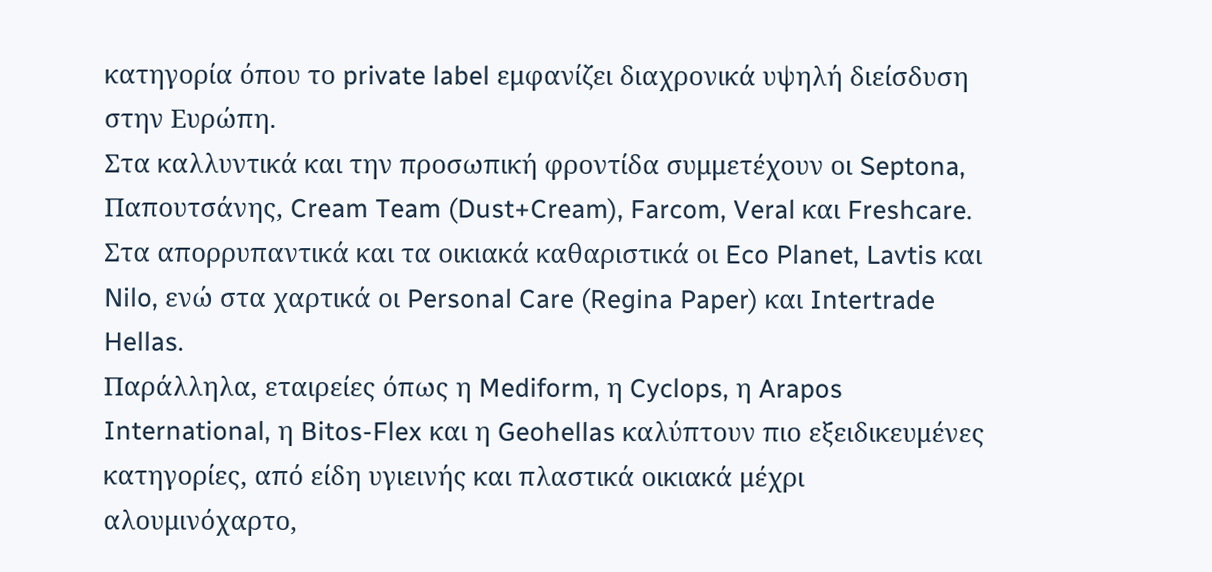κατηγορία όπου το private label εμφανίζει διαχρονικά υψηλή διείσδυση στην Ευρώπη.
Στα καλλυντικά και την προσωπική φροντίδα συμμετέχουν οι Septona, Παπουτσάνης, Cream Team (Dust+Cream), Farcom, Veral και Freshcare. Στα απορρυπαντικά και τα οικιακά καθαριστικά οι Eco Planet, Lavtis και Nilo, ενώ στα χαρτικά οι Personal Care (Regina Paper) και Intertrade Hellas.
Παράλληλα, εταιρείες όπως η Mediform, η Cyclops, η Arapos International, η Bitos-Flex και η Geohellas καλύπτουν πιο εξειδικευμένες κατηγορίες, από είδη υγιεινής και πλαστικά οικιακά μέχρι αλουμινόχαρτο,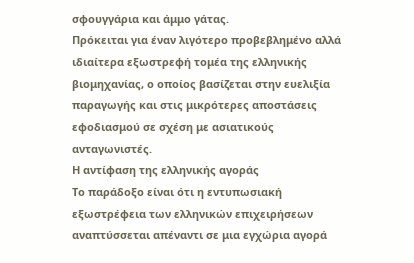σφουγγάρια και άμμο γάτας.
Πρόκειται για έναν λιγότερο προβεβλημένο αλλά ιδιαίτερα εξωστρεφή τομέα της ελληνικής βιομηχανίας, ο οποίος βασίζεται στην ευελιξία παραγωγής και στις μικρότερες αποστάσεις εφοδιασμού σε σχέση με ασιατικούς ανταγωνιστές.
Η αντίφαση της ελληνικής αγοράς
Το παράδοξο είναι ότι η εντυπωσιακή εξωστρέφεια των ελληνικών επιχειρήσεων αναπτύσσεται απέναντι σε μια εγχώρια αγορά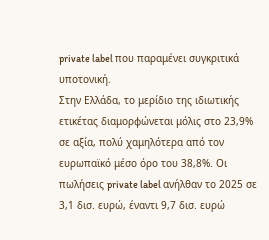private label που παραμένει συγκριτικά υποτονική.
Στην Ελλάδα, το μερίδιο της ιδιωτικής ετικέτας διαμορφώνεται μόλις στο 23,9% σε αξία, πολύ χαμηλότερα από τον ευρωπαϊκό μέσο όρο του 38,8%. Οι πωλήσεις private label ανήλθαν το 2025 σε 3,1 δισ. ευρώ, έναντι 9,7 δισ. ευρώ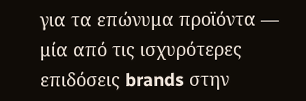για τα επώνυμα προϊόντα — μία από τις ισχυρότερες επιδόσεις brands στην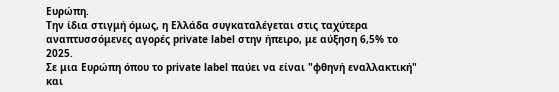Ευρώπη.
Την ίδια στιγμή όμως, η Ελλάδα συγκαταλέγεται στις ταχύτερα αναπτυσσόμενες αγορές private label στην ήπειρο, με αύξηση 6,5% το 2025.
Σε μια Ευρώπη όπου το private label παύει να είναι "φθηνή εναλλακτική" και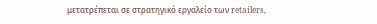μετατρέπεται σε στρατηγικό εργαλείο των retailers,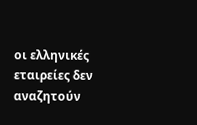οι ελληνικές εταιρείες δεν αναζητούν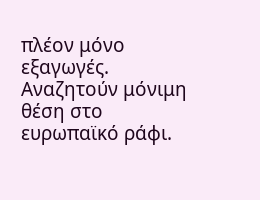πλέον μόνο εξαγωγές. Αναζητούν μόνιμη θέση στο ευρωπαϊκό ράφι.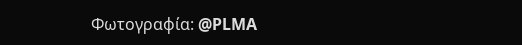Φωτογραφία: @PLMA